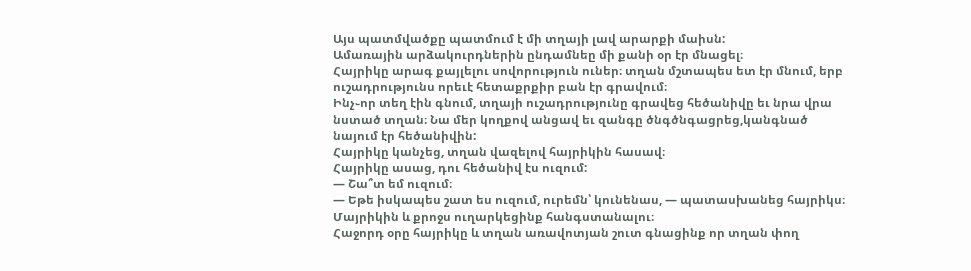Այս պատմվածքը պատմում է մի տղայի լավ արարքի մաիսն:
Ամառային արձակուրդներին ընդամնեը մի քանի օր էր մնացել։
Հայրիկը արագ քայլելու սովորություն ուներ։ տղան մշտապես ետ էր մնում, երբ ուշադրությունս որեւէ հետաքրքիր բան էր գրավում։
Ինչ֊որ տեղ էին գնում, տղայի ուշադրությունը գրավեց հեծանիվը եւ նրա վրա նստած տղան։ Նա մեր կողքով անցավ եւ զանգը ծնգծնգացրեց,կանգնած նայում էր հեծանիվին:
Հայրիկը կանչեց, տղան վազելով հայրիկին հասավ։
Հայրիկը ասաց, դու հեծանիվ էս ուզում:
― Շա՞տ եմ ուզում։
― Եթե իսկապես շատ ես ուզում, ուրեմն՝ կունենաս, ― պատասխանեց հայրիկս։
Մայրիկին և քրոջս ուղարկեցինք հանգստանալու։
Հաջորդ օրը հայրիկը և տղան առավոտյան շուտ գնացինք որ տղան փող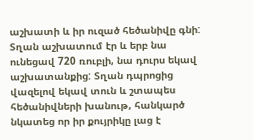աշխատի և իր ուզած հեծանիվը գնի: Տղան աշխատում էր և երբ նա ունեցավ 720 ռուբլի, նա դուրս եկավ աշխատանքից: Տղան դպրոցից վազելով եկավ տուն և շտապես հեծանիվների խանութ, հանկարծ նկատեց որ իր քույրիկը լաց է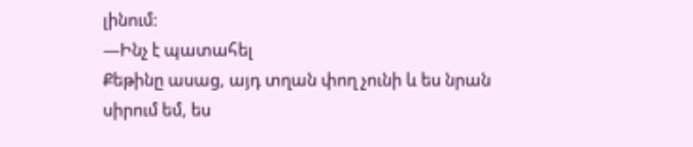լինում:
―Ինչ է պատահել
Քեթինը ասաց, այդ տղան փող չունի և ես նրան սիրում եմ, ես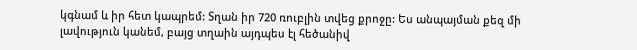կգնամ և իր հետ կապրեմ: Տղան իր 720 ռուբլին տվեց քրոջը: Ես անպայման քեզ մի լավություն կանեմ, բայց տղաին այդպես էլ հեծանիվ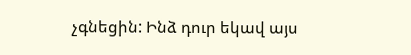չգնեցին: Ինձ դուր եկավ այս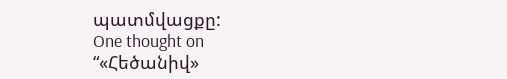պատմվացքը:
One thought on “«Հեծանիվ»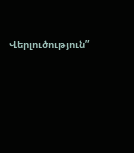Վերլուծություն”